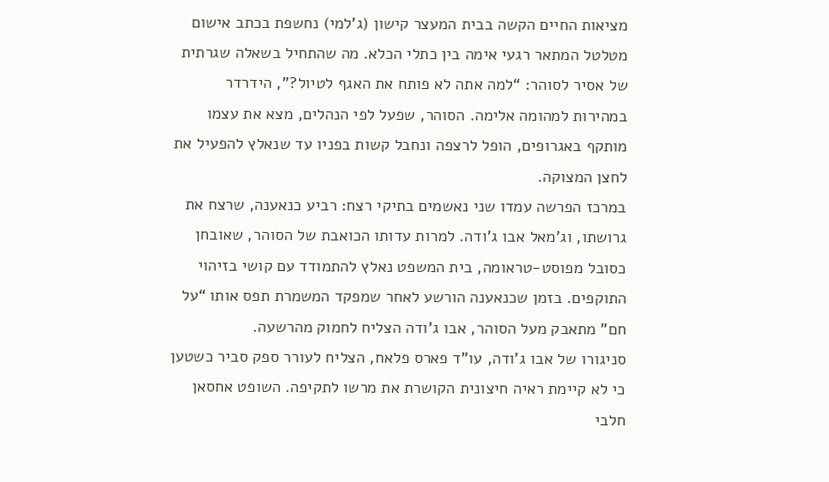מציאות החיים הקשה בבית המעצר קישון (ג’למי) נחשפת בכתב אישום מטלטל המתאר רגעי אימה בין כתלי הכלא. מה שהתחיל בשאלה שגרתית של אסיר לסוהר: “למה אתה לא פותח את האגף לטיול?”, הידרדר במהירות למהומה אלימה. הסוהר, שפעל לפי הנהלים, מצא את עצמו מותקף באגרופים, הופל לרצפה ונחבל קשות בפניו עד שנאלץ להפעיל את לחצן המצוקה.
במרכז הפרשה עמדו שני נאשמים בתיקי רצח: רביע כנאענה, שרצח את גרושתו, וג’מאל אבו ג’ודה. למרות עדותו הכואבת של הסוהר, שאובחן כסובל מפוסט-טראומה, בית המשפט נאלץ להתמודד עם קושי בזיהוי התוקפים. בזמן שכנאענה הורשע לאחר שמפקד המשמרת תפס אותו “על חם” מתאבק מעל הסוהר, אבו ג’ודה הצליח לחמוק מהרשעה.
סניגורו של אבו ג’ודה, עו”ד פארס פלאח, הצליח לעורר ספק סביר כשטען כי לא קיימת ראיה חיצונית הקושרת את מרשו לתקיפה. השופט אחסאן חלבי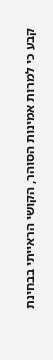קבע כי למרות אמינות הסוהר, הקושי הראייתי בבחינת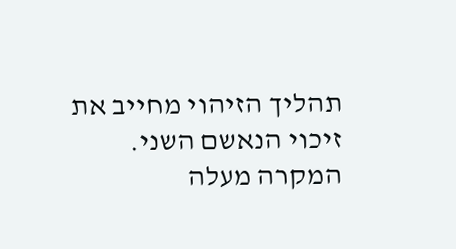תהליך הזיהוי מחייב את זיכוי הנאשם השני. המקרה מעלה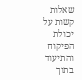שאלות קשות על יכולת הפיקוח והתיעוד בתוך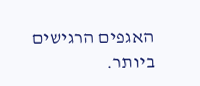האגפים הרגישים ביותר.